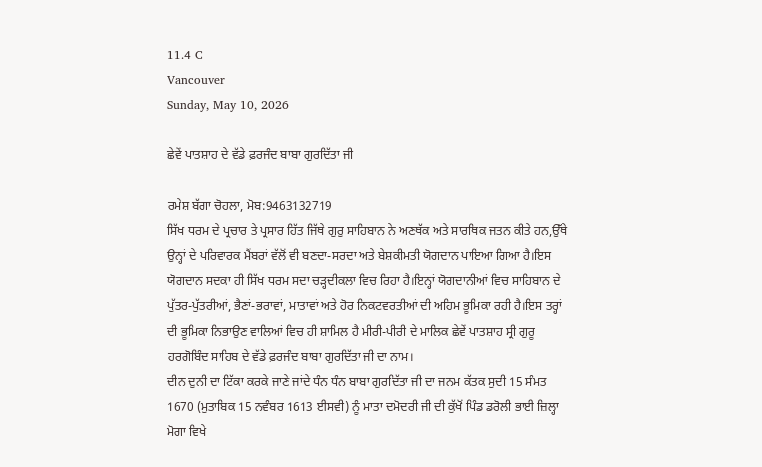11.4 C
Vancouver
Sunday, May 10, 2026

ਛੇਵੇਂ ਪਾਤਸ਼ਾਹ ਦੇ ਵੱਡੇ ਫ਼ਰਜੰਦ ਬਾਬਾ ਗੁਰਦਿੱਤਾ ਜੀ

ਰਮੇਸ਼ ਬੱਗਾ ਚੋਹਲਾ, ਮੋਬ:9463132719
ਸਿੱਖ ਧਰਮ ਦੇ ਪ੍ਰਚਾਰ ਤੇ ਪ੍ਰਸਾਰ ਹਿੱਤ ਜਿੱਥੇ ਗੁਰੁ ਸਾਹਿਬਾਨ ਨੇ ਅਣਥੱਕ ਅਤੇ ਸਾਰਥਿਕ ਜਤਨ ਕੀਤੇ ਹਨ,ਉੱਥੇ ਉਨ੍ਹਾਂ ਦੇ ਪਰਿਵਾਰਕ ਮੈਂਬਰਾਂ ਵੱਲੋਂ ਵੀ ਬਣਦਾ-ਸਰਦਾ ਅਤੇ ਬੇਸ਼ਕੀਮਤੀ ਯੋਗਦਾਨ ਪਾਇਆ ਗਿਆ ਹੈ।ਇਸ ਯੋਗਦਾਨ ਸਦਕਾ ਹੀ ਸਿੱਖ ਧਰਮ ਸਦਾ ਚੜ੍ਹਦੀਕਲਾ ਵਿਚ ਰਿਹਾ ਹੈ।ਇਨ੍ਹਾਂ ਯੋਗਦਾਨੀਆਂ ਵਿਚ ਸਾਹਿਬਾਨ ਦੇ ਪੁੱਤਰ-ਪੁੱਤਰੀਆਂ, ਭੈਣਾਂ-ਭਰਾਵਾਂ, ਮਾਤਾਵਾਂ ਅਤੇ ਹੋਰ ਨਿਕਟਵਰਤੀਆਂ ਦੀ ਅਹਿਮ ਭੂਮਿਕਾ ਰਹੀ ਹੈ।ਇਸ ਤਰ੍ਹਾਂ ਦੀ ਭੂਮਿਕਾ ਨਿਭਾਉਣ ਵਾਲਿਆਂ ਵਿਚ ਹੀ ਸ਼ਾਮਿਲ ਹੈ ਮੀਰੀ-ਪੀਰੀ ਦੇ ਮਾਲਿਕ ਛੇਵੇਂ ਪਾਤਸ਼ਾਹ ਸ੍ਰੀ ਗੁਰੂ ਹਰਗੋਬਿੰਦ ਸਾਹਿਬ ਦੇ ਵੱਡੇ ਫ਼ਰਜੰਦ ਬਾਬਾ ਗੁਰਦਿੱਤਾ ਜੀ ਦਾ ਨਾਮ।
ਦੀਨ ਦੁਨੀ ਦਾ ਟਿੱਕਾ ਕਰਕੇ ਜਾਣੇ ਜਾਂਦੇ ਧੰਨ ਧੰਨ ਬਾਬਾ ਗੁਰਦਿੱਤਾ ਜੀ ਦਾ ਜਨਮ ਕੱਤਕ ਸੁਦੀ 15 ਸੰਮਤ 1670 (ਮੁਤਾਬਿਕ 15 ਨਵੰਬਰ 1613 ਈਸਵੀ) ਨੂੰ ਮਾਤਾ ਦਮੋਦਰੀ ਜੀ ਦੀ ਕੁੱਖੋਂ ਪਿੰਡ ਡਰੋਲੀ ਭਾਈ ਜ਼ਿਲ੍ਹਾ ਮੋਗਾ ਵਿਖੇ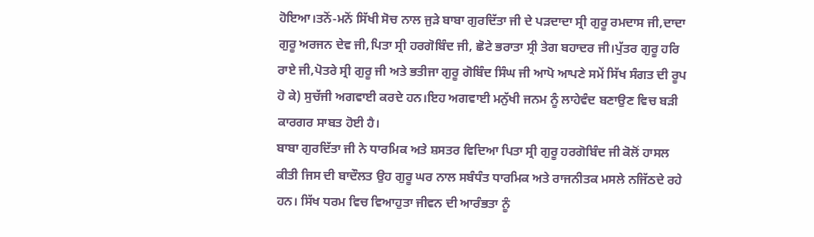ਹੋਇਆ।ਤਨੋਂ-ਮਨੋਂ ਸਿੱਖੀ ਸੋਚ ਨਾਲ ਜੁੜੇ ਬਾਬਾ ਗੁਰਦਿੱਤਾ ਜੀ ਦੇ ਪੜਦਾਦਾ ਸ੍ਰੀ ਗੁਰੂ ਰਮਦਾਸ ਜੀ,ਦਾਦਾ ਗੁਰੂ ਅਰਜਨ ਦੇਵ ਜੀ,ਪਿਤਾ ਸ੍ਰੀ ਹਰਗੋਬਿੰਦ ਜੀ, ਛੋਟੇ ਭਰਾਤਾ ਸ੍ਰੀ ਤੇਗ ਬਹਾਦਰ ਜੀ।ਪੁੱਤਰ ਗੁਰੂ ਹਰਿ ਰਾਏ ਜੀ,ਪੋਤਰੇ ਸ੍ਰੀ ਗੁਰੂ ਜੀ ਅਤੇ ਭਤੀਜਾ ਗੁਰੂ ਗੋਬਿੰਦ ਸਿੰਘ ਜੀ ਆਪੋ ਆਪਣੇ ਸਮੇਂ ਸਿੱਖ ਸੰਗਤ ਦੀ ਰੂਪ ਹੋ ਕੇ) ਸੁਚੱਜੀ ਅਗਵਾਈ ਕਰਦੇ ਹਨ।ਇਹ ਅਗਵਾਈ ਮਨੁੱਖੀ ਜਨਮ ਨੂੰ ਲਾਹੇਵੰਦ ਬਣਾਉਣ ਵਿਚ ਬੜੀ ਕਾਰਗਰ ਸਾਬਤ ਹੋਈ ਹੈ।
ਬਾਬਾ ਗੁਰਦਿੱਤਾ ਜੀ ਨੇ ਧਾਰਮਿਕ ਅਤੇ ਸ਼ਸਤਰ ਵਿਦਿਆ ਪਿਤਾ ਸ੍ਰੀ ਗੁਰੂ ਹਰਗੋਬਿੰਦ ਜੀ ਕੋਲੋਂ ਹਾਸਲ ਕੀਤੀ ਜਿਸ ਦੀ ਬਾਦੌਲਤ ਉਹ ਗੁਰੂ ਘਰ ਨਾਲ ਸਬੰਧੰਤ ਧਾਰਮਿਕ ਅਤੇ ਰਾਜਨੀਤਕ ਮਸਲੇ ਨਜਿੱਠਦੇ ਰਹੇ ਹਨ। ਸਿੱਖ ਧਰਮ ਵਿਚ ਵਿਆਹੁਤਾ ਜੀਵਨ ਦੀ ਆਰੰਭਤਾ ਨੂੰ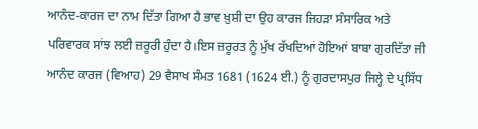ਆਨੰਦ-ਕਾਰਜ ਦਾ ਨਾਮ ਦਿੱਤਾ ਗਿਆ ਹੈ ਭਾਵ ਖ਼ੁਸ਼ੀ ਦਾ ਉਹ ਕਾਰਜ ਜਿਹੜਾ ਸੰਸਾਰਿਕ ਅਤੇ ਪਰਿਵਾਰਕ ਸਾਂਝ ਲਈ ਜ਼ਰੂਰੀ ਹੁੰਦਾ ਹੈ।ਇਸ ਜ਼ਰੂਰਤ ਨੂੰ ਮੁੱਖ ਰੱਖਦਿਆਂ ਹੋਇਆਂ ਬਾਬਾ ਗੁਰਦਿੱਤਾ ਜੀ ਆਨੰਦ ਕਾਰਜ (ਵਿਆਹ) 29 ਵੈਸਾਖ ਸੰਮਤ 1681 (1624 ਈ.) ਨੂੰ ਗੁਰਦਾਸਪੁਰ ਜਿਲ੍ਹੇ ਦੇ ਪ੍ਰਸਿੱਧ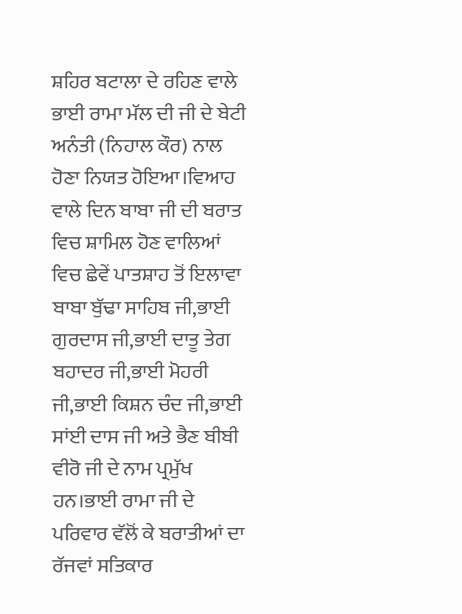ਸ਼ਹਿਰ ਬਟਾਲਾ ਦੇ ਰਹਿਣ ਵਾਲੇ ਭਾਈ ਰਾਮਾ ਮੱਲ ਦੀ ਜੀ ਦੇ ਬੇਟੀ ਅਨੰਤੀ (ਨਿਹਾਲ ਕੌਰ) ਨਾਲ ਹੋਣਾ ਨਿਯਤ ਹੋਇਆ।ਵਿਆਹ ਵਾਲੇ ਦਿਨ ਬਾਬਾ ਜੀ ਦੀ ਬਰਾਤ ਵਿਚ ਸ਼ਾਮਿਲ ਹੋਣ ਵਾਲਿਆਂ ਵਿਚ ਛੇਵੇਂ ਪਾਤਸ਼ਾਹ ਤੋਂ ਇਲਾਵਾ ਬਾਬਾ ਬੁੱਢਾ ਸਾਹਿਬ ਜੀ,ਭਾਈ ਗੁਰਦਾਸ ਜੀ,ਭਾਈ ਦਾਤੂ ਤੇਗ ਬਹਾਦਰ ਜੀ,ਭਾਈ ਮੋਹਰੀ ਜੀ,ਭਾਈ ਕਿਸ਼ਨ ਚੰਦ ਜੀ,ਭਾਈ ਸਾਂਈ ਦਾਸ ਜੀ ਅਤੇ ਭੈਣ ਬੀਬੀ ਵੀਰੋ ਜੀ ਦੇ ਨਾਮ ਪ੍ਰਮੁੱਖ ਹਨ।ਭਾਈ ਰਾਮਾ ਜੀ ਦੇ ਪਰਿਵਾਰ ਵੱਲੋਂ ਕੇ ਬਰਾਤੀਆਂ ਦਾ ਰੱਜਵਾਂ ਸਤਿਕਾਰ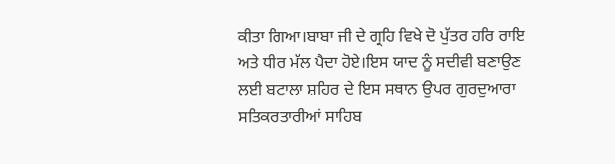ਕੀਤਾ ਗਿਆ।ਬਾਬਾ ਜੀ ਦੇ ਗ੍ਰਹਿ ਵਿਖੇ ਦੋ ਪੁੱਤਰ ਹਰਿ ਰਾਇ ਅਤੇ ਧੀਰ ਮੱਲ ਪੈਦਾ ਹੋਏ।ਇਸ ਯਾਦ ਨੂੰ ਸਦੀਵੀ ਬਣਾਉਣ ਲਈ ਬਟਾਲਾ ਸ਼ਹਿਰ ਦੇ ਇਸ ਸਥਾਨ ਉਪਰ ਗੁਰਦੁਆਰਾ ਸਤਿਕਰਤਾਰੀਆਂ ਸਾਹਿਬ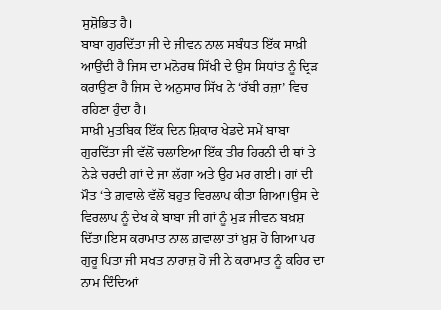ਸੁਸ਼ੋਭਿਤ ਹੈ।
ਬਾਬਾ ਗੁਰਦਿੱਤਾ ਜੀ ਦੇ ਜੀਵਨ ਨਾਲ ਸਬੰਧਤ ਇੱਕ ਸਾਖ਼ੀ ਆਉਂਦੀ ਹੈ ਜਿਸ ਦਾ ਮਨੋਰਥ ਸਿੱਖੀ ਦੇ ਉਸ ਸਿਧਾਂਤ ਨੂੰ ਦ੍ਰਿੜ ਕਰਾਉਣਾ ਹੈ ਜਿਸ ਦੇ ਅਨੁਸਾਰ ਸਿੱਖ ਨੇ ‘ਰੱਬੀ ਰਜ਼ਾ’ ਵਿਚ ਰਹਿਣਾ ਹੁੰਦਾ ਹੈ।
ਸਾਖ਼ੀ ਮੁਤਬਿਕ ਇੱਕ ਦਿਨ ਸ਼ਿਕਾਰ ਖੇਡਦੇ ਸਮੇਂ ਬਾਬਾ ਗੁਰਦਿੱਤਾ ਜੀ ਵੱਲੋਂ ਚਲਾਇਆ ਇੱਕ ਤੀਰ ਹਿਰਨੀ ਦੀ ਥਾਂ ਤੇ ਨੇੜੇ ਚਰਦੀ ਗਾਂ ਦੇ ਜਾ ਲੱਗਾ ਅਤੇ ਉਹ ਮਰ ਗਈ। ਗਾਂ ਦੀ ਮੌਤ ‘ਤੇ ਗ਼ਵਾਲੇ ਵੱਲੋਂ ਬਹੁਤ ਵਿਰਲਾਪ ਕੀਤਾ ਗਿਆ।ਉਸ ਦੇ ਵਿਰਲਾਪ ਨੂੰ ਦੇਖ ਕੇ ਬਾਬਾ ਜੀ ਗਾਂ ਨੂੰ ਮੁੜ ਜੀਵਨ ਬਖ਼ਸ਼ ਦਿੱਤਾ।ਇਸ ਕਰਾਮਾਤ ਨਾਲ ਗ਼ਵਾਲਾ ਤਾਂ ਖ਼ੁਸ਼ ਹੋ ਗਿਆ ਪਰ ਗੁਰੂ ਪਿਤਾ ਜੀ ਸਖਤ ਨਾਰਾਜ਼ ਹੋ ਜੀ ਨੇ ਕਰਾਮਾਤ ਨੂੰ ਕਹਿਰ ਦਾ ਨਾਮ ਦਿੰਦਿਆਂ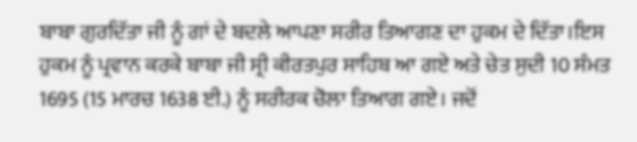ਬਾਬਾ ਗੁਰਦਿੱਤਾ ਜੀ ਨੂੰ ਗਾਂ ਦੇ ਬਦਲੇ ਆਪਣਾ ਸਰੀਰ ਤਿਆਗਣ ਦਾ ਹੁਕਮ ਦੇ ਦਿੱਤਾ।ਇਸ ਹੁਕਮ ਨੂੰ ਪ੍ਰਵਾਨ ਕਰਕੇ ਬਾਬਾ ਜੀ ਸ੍ਰੀ ਕੀਰਤਪੁਰ ਸਾਹਿਬ ਆ ਗਏ ਅਤੇ ਚੇਤ ਸੁਦੀ 10 ਸੰਮਤ 1695 (15 ਮਾਰਚ 1638 ਈ.) ਨੂੰ ਸਰੀਰਕ ਚੋਲਾ ਤਿਆਗ ਗਏ। ਜਦੋਂ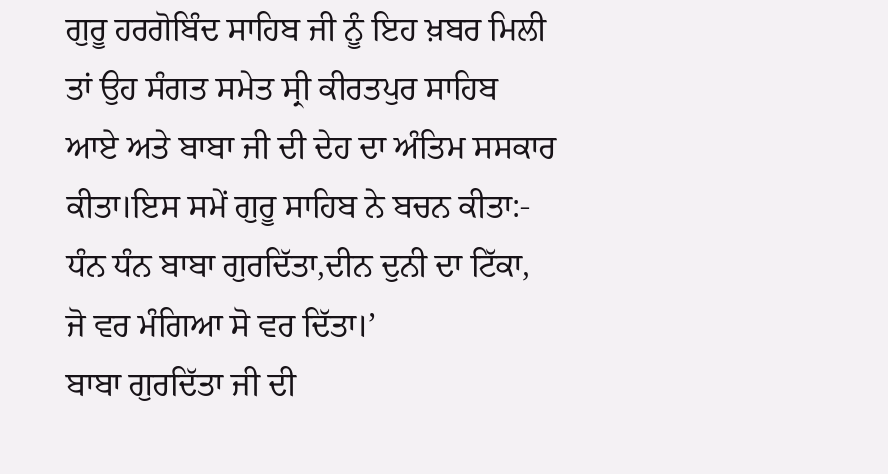ਗੁਰੂ ਹਰਗੋਬਿੰਦ ਸਾਹਿਬ ਜੀ ਨੂੰ ਇਹ ਖ਼ਬਰ ਮਿਲੀ ਤਾਂ ਉਹ ਸੰਗਤ ਸਮੇਤ ਸ੍ਰੀ ਕੀਰਤਪੁਰ ਸਾਹਿਬ ਆਏ ਅਤੇ ਬਾਬਾ ਜੀ ਦੀ ਦੇਹ ਦਾ ਅੰਤਿਮ ਸਸਕਾਰ ਕੀਤਾ।ਇਸ ਸਮੇਂ ਗੁਰੂ ਸਾਹਿਬ ਨੇ ਬਚਨ ਕੀਤਾ:- ਧੰਨ ਧੰਨ ਬਾਬਾ ਗੁਰਦਿੱਤਾ,ਦੀਨ ਦੁਨੀ ਦਾ ਟਿੱਕਾ, ਜੋ ਵਰ ਮੰਗਿਆ ਸੋ ਵਰ ਦਿੱਤਾ।’
ਬਾਬਾ ਗੁਰਦਿੱਤਾ ਜੀ ਦੀ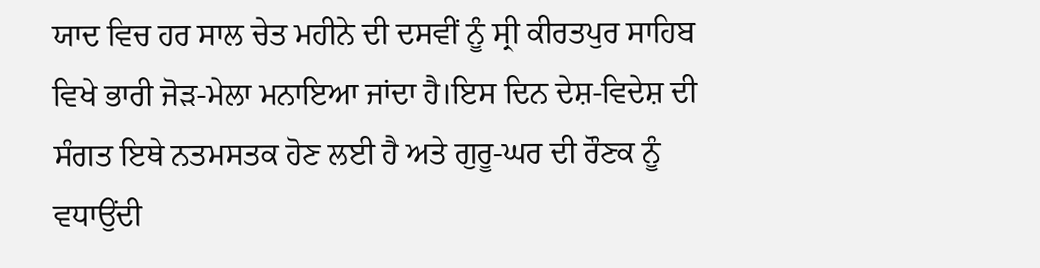ਯਾਦ ਵਿਚ ਹਰ ਸਾਲ ਚੇਤ ਮਹੀਨੇ ਦੀ ਦਸਵੀਂ ਨੂੰ ਸ੍ਰੀ ਕੀਰਤਪੁਰ ਸਾਹਿਬ ਵਿਖੇ ਭਾਰੀ ਜੋੜ-ਮੇਲਾ ਮਨਾਇਆ ਜਾਂਦਾ ਹੈ।ਇਸ ਦਿਨ ਦੇਸ਼-ਵਿਦੇਸ਼ ਦੀ ਸੰਗਤ ਇਥੇ ਨਤਮਸਤਕ ਹੋਣ ਲਈ ਹੈ ਅਤੇ ਗੁਰੂ-ਘਰ ਦੀ ਰੌਣਕ ਨੂੰ ਵਧਾਉਂਦੀ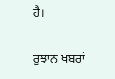ਹੈ।

ਰੁਝਾਨ ਖਬਰਾਂ